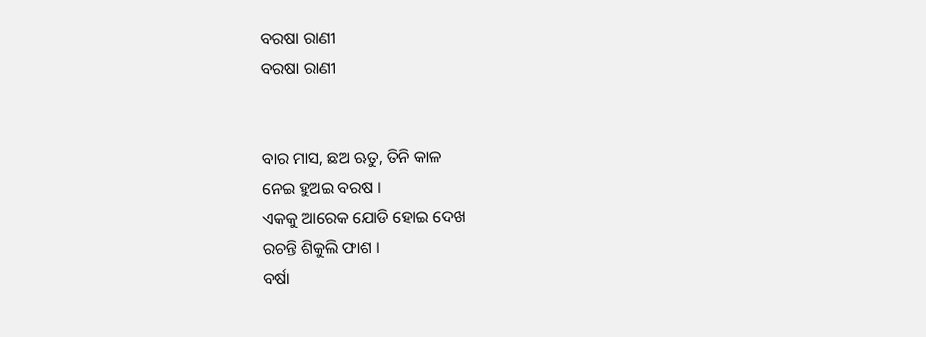ବରଷା ରାଣୀ
ବରଷା ରାଣୀ


ବାର ମାସ, ଛଅ ଋତୁ, ତିନି କାଳ
ନେଇ ହୁଅଇ ବରଷ ।
ଏକକୁ ଆରେକ ଯୋଡି ହୋଇ ଦେଖ
ରଚନ୍ତି ଶିକୁଲି ଫାଶ ।
ବର୍ଷା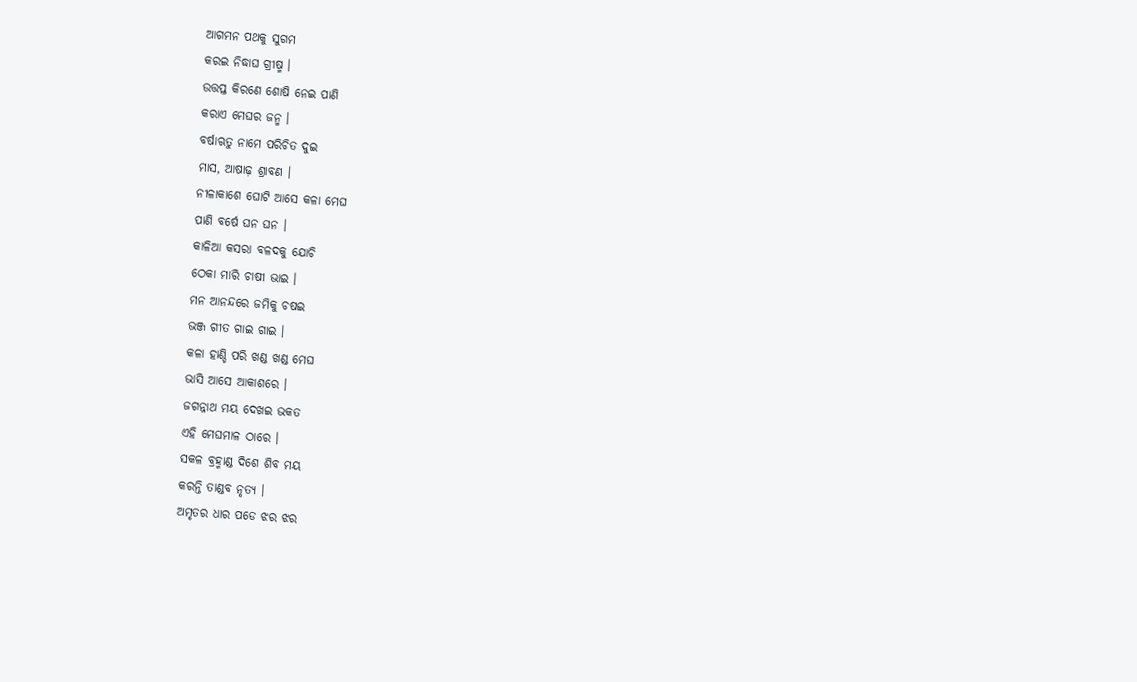ଆଗମନ ପଥକୁ ସୁଗମ
କରଇ ନିଦ୍ଧାଘ ଗ୍ରୀଷ୍ମ ।
ଉତ୍ତପ୍ତ କିରଣେ ଶୋଷି ନେଇ ପାଣି
କରାଏ ମେଘର ଜନ୍ମ ।
ବର୍ଷାଋତୁ ନାମେ ପରିଚିତ ଦୁଇ
ମାସ, ଆଷାଢ଼ ଶ୍ରାବଣ ।
ନୀଳାକାଶେ ଘୋଟି ଆସେ କଳା ମେଘ
ପାଣି ବର୍ଷେ ଘନ ଘନ ।
କାଳିଆ କସରା ବଳଦକୁ ଯୋଚି
ଠେକା ମାରି ଚାଷୀ ଭାଇ ।
ମନ ଆନନ୍ଦରେ ଜମିକୁ ଚଷଇ
ଭଞ୍ଜ ଗୀତ ଗାଇ ଗାଇ ।
କଳା ହାଣ୍ଡି ପରି ଖଣ୍ଡ ଖଣ୍ଡ ମେଘ
ଭାସି ଆସେ ଆକାଶରେ ।
ଜଗନ୍ନାଥ ମୟ ଦେଖଇ ଭକତ
ଏହି ମେଘମାଳ ଠାରେ ।
ସକଳ ବ୍ରହ୍ମାଣ୍ଡ ଦିଶେ ଶିବ ମୟ
କରନ୍ତି ତାଣ୍ଡବ ନୃତ୍ୟ ।
ଅମୃତର ଧାର ପଡେ ଝର ଝର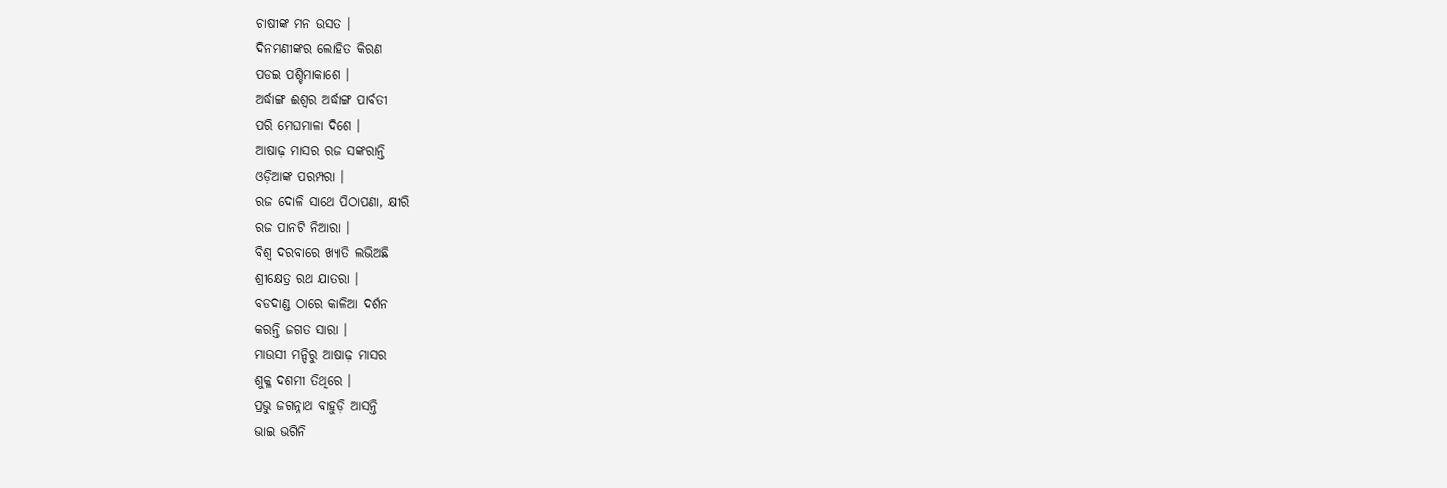ଚାଷୀଙ୍କ ମନ ଉସତ ।
ଦିନମଣୀଙ୍କର ଲୋହିତ କିରଣ
ପଡଇ ପଶ୍ଚିମାକାଶେ ।
ଅର୍ଦ୍ଧାଙ୍ଗ ଈଶ୍ୱର ଅର୍ଦ୍ଧାଙ୍ଗ ପାର୍ବତୀ
ପରି ମେଘମାଳା ଦିଶେ ।
ଆଷାଢ଼ ମାସର ରଜ ସଙ୍କରାନ୍ତି
ଓଡ଼ିଆଙ୍କ ପରମ୍ପରା ।
ରଜ ଦୋଳି ସାଥେ ପିଠାପଣା, କ୍ଷୀରି
ରଜ ପାନଟି ନିଆରା ।
ବିଶ୍ୱ ଦରବାରେ ଖ୍ୟାତି ଲଭିଅଛି
ଶ୍ରୀକ୍ଷେତ୍ର ରଥ ଯାତରା ।
ବଡଦାଣ୍ଡ ଠାରେ କାଳିଆ ଦର୍ଶନ
କରନ୍ତି ଜଗତ ସାରା ।
ମାଉସୀ ମନ୍ଦିରୁ ଆଷାଢ଼ ମାସର
ଶୁକ୍ଳ ଦଶମୀ ତିଥିରେ ।
ପ୍ରଭୁ ଜଗନ୍ନାଥ ବାହୁଡ଼ି ଆସନ୍ତି
ଭାଇ ଭଗିନି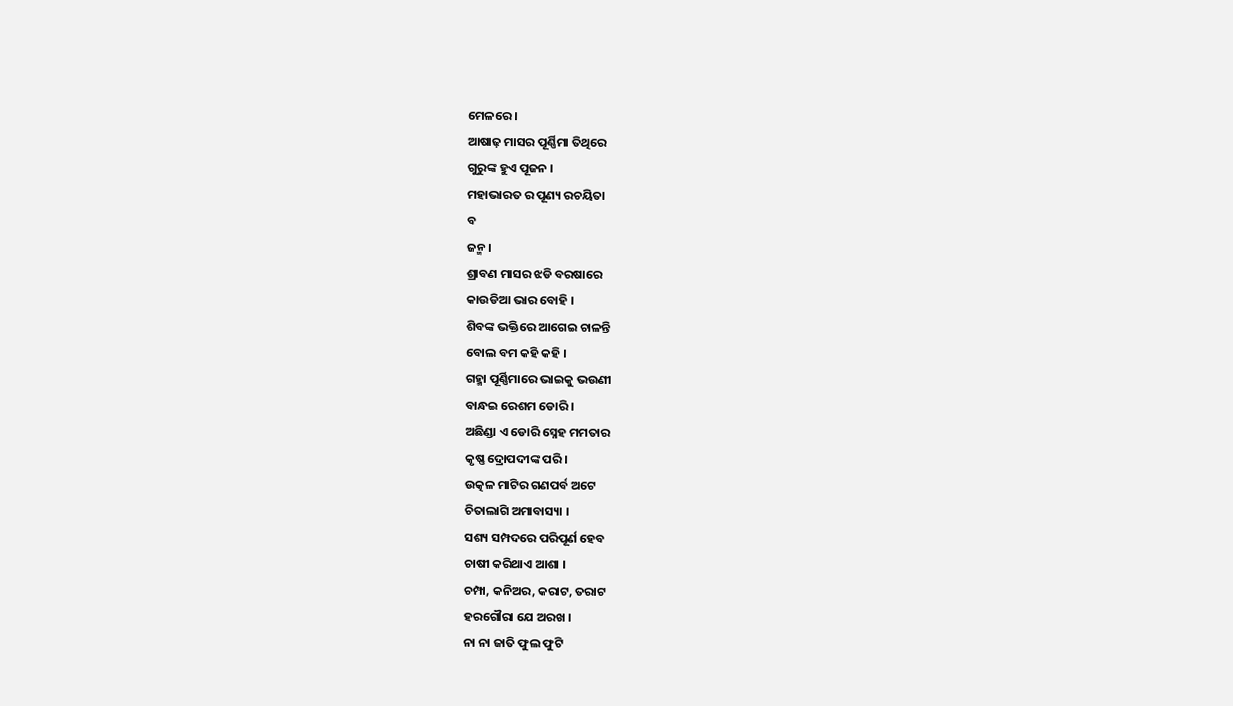ମେଳରେ ।
ଆଷାଢ଼ ମାସର ପୂର୍ଣ୍ଣିମା ତିଥିରେ
ଗୁରୁଙ୍କ ହୁଏ ପୂଜନ ।
ମହାଭାରତ ର ପୂଣ୍ୟ ରଚୟିତା
ବ
ଜନ୍ମ ।
ଶ୍ରାବଣ ମାସର ଝଡି ବରଷାରେ
କାଉଡିଆ ଭାର ବୋହି ।
ଶିବଙ୍କ ଭକ୍ତିରେ ଆଗେଇ ଚାଳନ୍ତି
ବୋଲ ବମ କହି କହି ।
ଗହ୍ମା ପୂର୍ଣ୍ଣିମାରେ ଭାଇକୁ ଭଉଣୀ
ବାନ୍ଧଇ ରେଶମ ଡୋରି ।
ଅଛିଣ୍ଡା ଏ ଡୋରି ସ୍ନେହ ମମତାର
କୃଷ୍ଣ ଦ୍ରୋପଦୀଙ୍କ ପରି ।
ଉତ୍କଳ ମାଟିର ଗଣପର୍ବ ଅଟେ
ଚିତାଲାଗି ଅମାବାସ୍ୟା ।
ସଶ୍ୟ ସମ୍ପଦରେ ପରିପୂର୍ଣ ହେବ
ଚାଷୀ କରିଥାଏ ଆଶା ।
ଚମ୍ପା, କନିଅର, କରାଟ, ତରାଟ
ହରଗୌରା ଯେ ଅରଖ ।
ନା ନା ଜାତି ଫୁଲ ଫୁଟି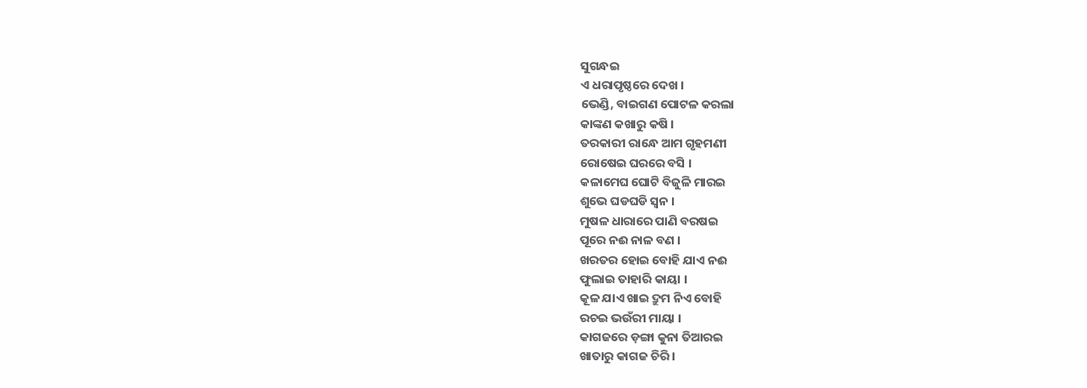ସୁଗନ୍ଧଇ
ଏ ଧରାପୃଷ୍ଠରେ ଦେଖ ।
ଭେଣ୍ଡି, ବାଇଗଣ ପୋଟଳ କରଲା
କାଙ୍କଣ କଖାରୁ କଷି ।
ତରକାରୀ ରାନ୍ଧେ ଆମ ଗୃହମଣୀ
ରୋଷେଇ ଘରରେ ବସି ।
କଳାମେଘ ଘୋଟି ବିଜୁଳି ମାରଇ
ଶୁଭେ ଘଡଘଡି ସ୍ଵନ ।
ମୁଷଳ ଧାରାରେ ପାଣି ବରଷଇ
ପୂରେ ନଈ ନାଳ ବଣ ।
ଖରତର ହୋଇ ବୋହି ଯାଏ ନଈ
ଫୁଲାଇ ତାହାରି କାୟା ।
କୂଳ ଯାଏ ଖାଇ ଦ୍ରୁମ ନିଏ ବୋହି
ରଚଇ ଭଉଁରୀ ମାୟା ।
କାଗଜରେ ଡ଼ଙ୍ଗା କୁନା ତିଆରଇ
ଖାତାରୁ କାଗଜ ଚିରି ।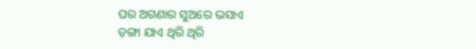ଘର ଅଗଣାର ସୁଅରେ ଭସାଏ
ଡ଼ଙ୍ଗା ଯାଏ ଥିରି ଥିରି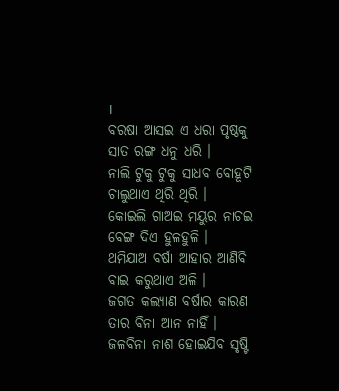।
ବରଷା ଆସଇ ଏ ଧରା ପୃଷ୍ଠକୁ
ସାତ ରଙ୍ଗ ଧନୁ ଧରି ।
ନାଲି ଟୁକୁ ଟୁକୁ ସାଧବ ବୋହୂଟି
ଚାଲୁଥାଏ ଥିରି ଥିରି ।
କୋଇଲି ଗାଅଇ ମୟୁର ନାଚଇ
ବେଙ୍ଗ ଦିଏ ହୁଳହୁଳି ।
ଥମିଯାଅ ବର୍ଷା ଆହାର ଆଣିବି
ବାଇ କରୁଥାଏ ଅଳି ।
ଜଗତ କଲ୍ୟାଣ ବର୍ଷାର କାରଣ
ତାର ବିନା ଆନ ନାହିଁ ।
ଜଳବିନା ନାଶ ହୋଇଯିବ ସୃଷ୍ଟି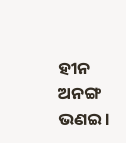ହୀନ ଅନଙ୍ଗ ଭଣଇ ।